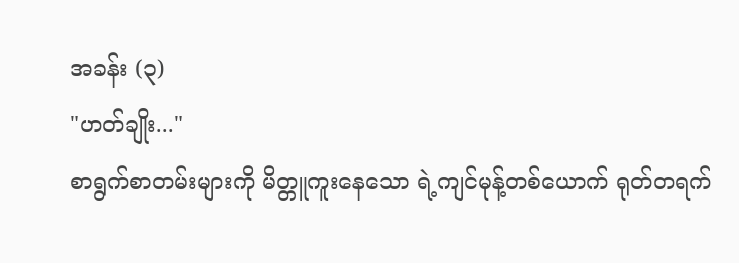အခန်း (၃)
"ဟတ်ချိုး..."
စာရွက်စာတမ်းများကို မိတ္တူကူးနေသော ရဲ့ကျင်မုန့်တစ်ယောက် ရုတ်တရက်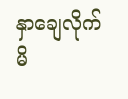နှာချေလိုက်မိ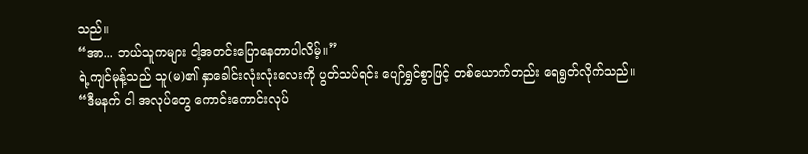သည်။
“အာ... ဘယ်သူကများ ငါ့အတင်းပြောနေတာပါလိမ့်။”
ရဲ့ကျင်မုန့်သည် သူ(မ)၏ နှာခေါင်းလုံးလုံးလေးကို ပွတ်သပ်ရင်း ပျော်ရွှင်စွာဖြင့် တစ်ယောက်တည်း ရေရွတ်လိုက်သည်။
“ဒီမနက် ငါ အလုပ်တွေ ကောင်းကောင်းလုပ်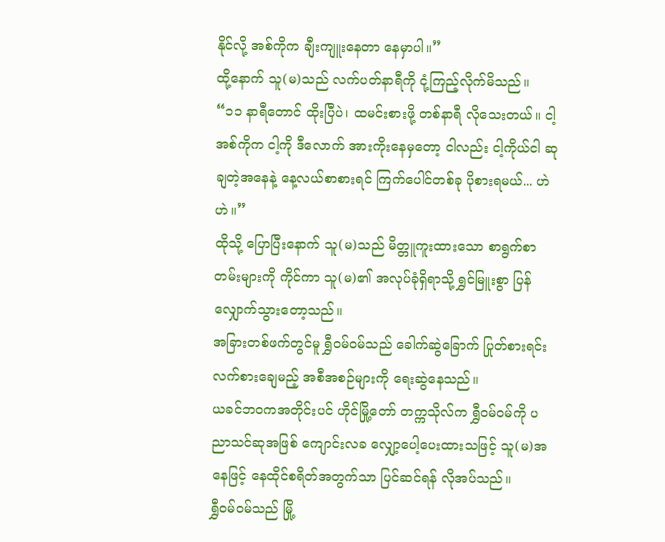နိုင်လို့ အစ်ကိုက ချီးကျူးနေတာ နေမှာပါ။”
ထို့နောက် သူ(မ)သည် လက်ပတ်နာရီကို ငုံ့ကြည့်လိုက်မိသည်။
“၁၁ နာရီတောင် ထိုးပြီပဲ၊ ထမင်းစားဖို့ တစ်နာရီ လိုသေးတယ်။ ငါ့အစ်ကိုက ငါ့ကို ဒီလောက် အားကိုးနေမှတော့ ငါလည်း ငါ့ကိုယ်ငါ ဆုချတဲ့အနေနဲ့ နေ့လယ်စာစားရင် ကြက်ပေါင်တစ်ခု ပိုစားရမယ်... ဟဲဟဲ။”
ထိုသို့ ပြောပြီးနောက် သူ(မ)သည် မိတ္တူကူးထားသော စာရွက်စာတမ်းများကို ကိုင်ကာ သူ(မ)၏ အလုပ်ခုံရှိရာသို့ ရွှင်မြူးစွာ ပြန်လျှောက်သွားတော့သည်။
အခြားတစ်ဖက်တွင်မူ ရွှီဝမ်ဝမ်သည် ခေါက်ဆွဲခြောက် ပြုတ်စားရင်း လက်စားချေမည့် အစီအစဉ်များကို ရေးဆွဲနေသည်။
ယခင်ဘဝကအတိုင်းပင် ဟိုင်မြို့တော် တက္ကသိုလ်က ရွှီဝမ်ဝမ်ကို ပညာသင်ဆုအဖြစ် ကျောင်းလခ လျှော့ပေါ့ပေးထားသဖြင့် သူ(မ)အနေဖြင့် နေထိုင်စရိတ်အတွက်သာ ပြင်ဆင်ရန် လိုအပ်သည်။
ရွှီဝမ်ဝမ်သည် မြို့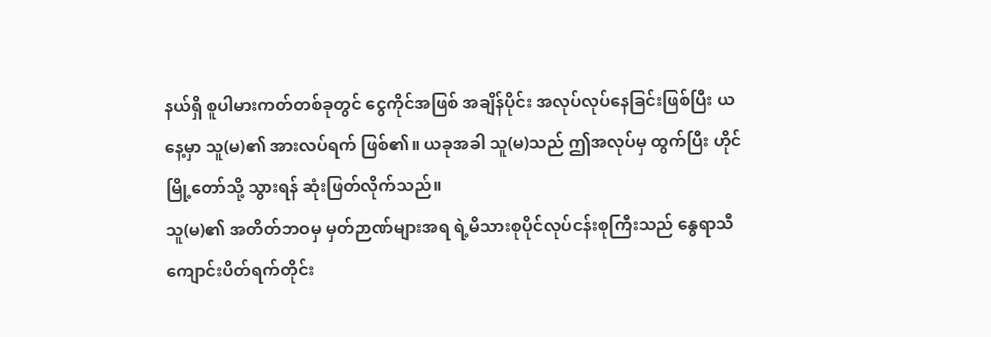နယ်ရှိ စူပါမားကတ်တစ်ခုတွင် ငွေကိုင်အဖြစ် အချိန်ပိုင်း အလုပ်လုပ်နေခြင်းဖြစ်ပြီး ယနေ့မှာ သူ(မ)၏ အားလပ်ရက် ဖြစ်၏။ ယခုအခါ သူ(မ)သည် ဤအလုပ်မှ ထွက်ပြီး ဟိုင်မြို့တော်သို့ သွားရန် ဆုံးဖြတ်လိုက်သည်။
သူ(မ)၏ အတိတ်ဘဝမှ မှတ်ဉာဏ်များအရ ရဲ့မိသားစုပိုင်လုပ်ငန်းစုကြီးသည် နွေရာသီကျောင်းပိတ်ရက်တိုင်း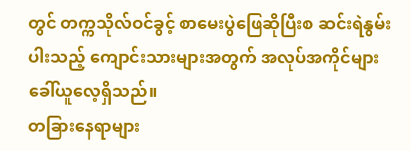တွင် တက္ကသိုလ်ဝင်ခွင့် စာမေးပွဲဖြေဆိုပြီးစ ဆင်းရဲနွမ်းပါးသည့် ကျောင်းသားများအတွက် အလုပ်အကိုင်များ ခေါ်ယူလေ့ရှိသည်။
တခြားနေရာများ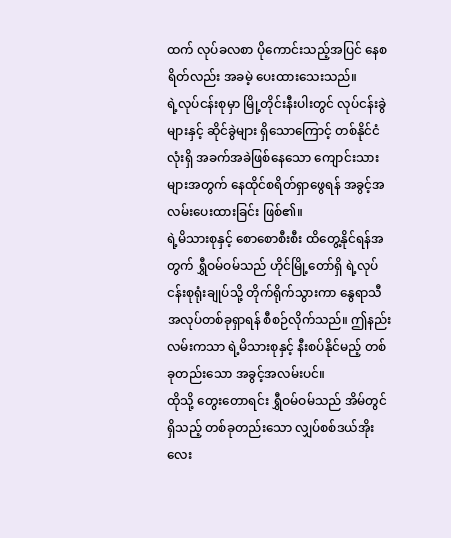ထက် လုပ်ခလစာ ပိုကောင်းသည့်အပြင် နေစရိတ်လည်း အခမဲ့ ပေးထားသေးသည်။
ရဲ့လုပ်ငန်းစုမှာ မြို့တိုင်းနီးပါးတွင် လုပ်ငန်းခွဲများနှင့် ဆိုင်ခွဲများ ရှိသောကြောင့် တစ်နိုင်ငံလုံးရှိ အခက်အခဲဖြစ်နေသော ကျောင်းသားများအတွက် နေထိုင်စရိတ်ရှာဖွေရန် အခွင့်အလမ်းပေးထားခြင်း ဖြစ်၏။
ရဲ့မိသားစုနှင့် စောစောစီးစီး ထိတွေ့နိုင်ရန်အတွက် ရွှီဝမ်ဝမ်သည် ဟိုင်မြို့တော်ရှိ ရဲ့လုပ်ငန်းစုရုံးချုပ်သို့ တိုက်ရိုက်သွားကာ နွေရာသီအလုပ်တစ်ခုရှာရန် စီစဉ်လိုက်သည်။ ဤနည်းလမ်းကသာ ရဲ့မိသားစုနှင့် နီးစပ်နိုင်မည့် တစ်ခုတည်းသော အခွင့်အလမ်းပင်။
ထိုသို့ တွေးတောရင်း ရွှီဝမ်ဝမ်သည် အိမ်တွင်ရှိသည့် တစ်ခုတည်းသော လျှပ်စစ်ဒယ်အိုးလေး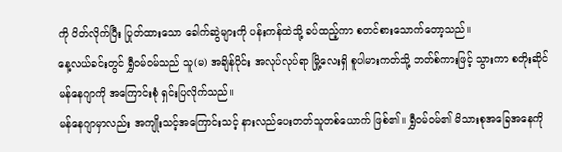ကို ပိတ်လိုက်ပြီး ပြုတ်ထားသော ခေါက်ဆွဲများကို ပန်းကန်ထဲသို့ ခပ်ထည့်ကာ စတင်စားသောက်တော့သည်။
နေ့လယ်ခင်းတွင် ရွှီဝမ်ဝမ်သည် သူ(မ) အချိန်ပိုင်း အလုပ်လုပ်ရာ မြို့လေးရှိ စူပါမားကတ်သို့ ဘတ်စ်ကားဖြင့် သွားကာ စတိုးဆိုင်မန်နေဂျာကို အကြောင်းစုံ ရှင်းပြလိုက်သည်။
မန်နေဂျာမှာလည်း အကျိုးသင့်အကြောင်းသင့် နားလည်ပေးတတ်သူတစ်ယောက် ဖြစ်၏။ ရွှီဝမ်ဝမ်၏ မိသားစုအခြေအနေကို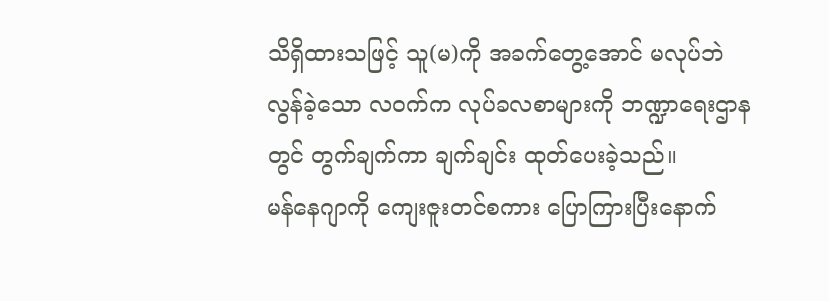သိရှိထားသဖြင့် သူ(မ)ကို အခက်တွေ့အောင် မလုပ်ဘဲ လွန်ခဲ့သော လဝက်က လုပ်ခလစာများကို ဘဏ္ဍာရေးဌာနတွင် တွက်ချက်ကာ ချက်ချင်း ထုတ်ပေးခဲ့သည်။
မန်နေဂျာကို ကျေးဇူးတင်စကား ပြောကြားပြီးနောက်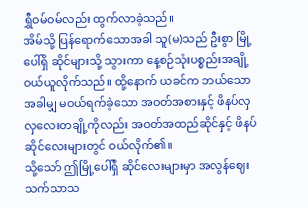ရွှီဝမ်ဝမ်လည်း ထွက်လာခဲ့သည်။
အိမ်သို့ ပြန်ရောက်သောအခါ သူ(မ)သည် ဦးစွာ မြို့ပေါ်ရှိ ဆိုင်များသို့ သွားကာ နေ့စဉ်သုံးပစ္စည်းအချို့ ဝယ်ယူလိုက်သည်။ ထို့နောက် ယခင်က ဘယ်သောအခါမျှ မဝယ်ရက်ခဲ့သော အဝတ်အစားနှင့် ဖိနပ်လှလှလေးတချို့ကိုလည်း အဝတ်အထည်ဆိုင်နှင့် ဖိနပ်ဆိုင်လေးများတွင် ဝယ်လိုက်၏။
သို့သော် ဤမြို့ပေါ်ရှိ ဆိုင်လေးများမှာ အလွန်ဈေးသက်သာသ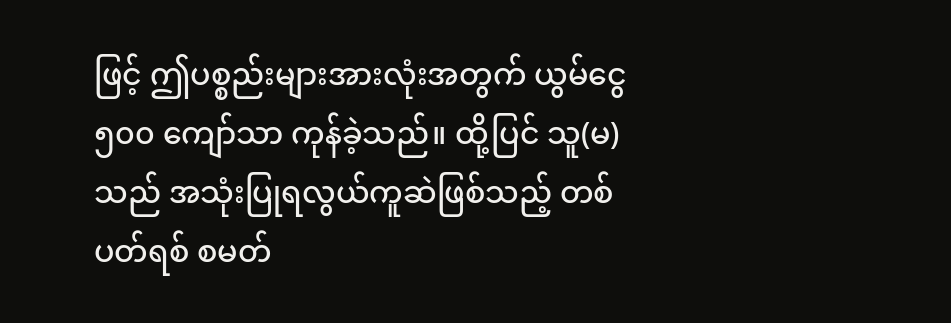ဖြင့် ဤပစ္စည်းများအားလုံးအတွက် ယွမ်ငွေ ၅၀၀ ကျော်သာ ကုန်ခဲ့သည်။ ထို့ပြင် သူ(မ)သည် အသုံးပြုရလွယ်ကူဆဲဖြစ်သည့် တစ်ပတ်ရစ် စမတ်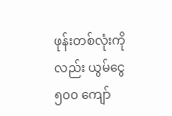ဖုန်းတစ်လုံးကိုလည်း ယွမ်ငွေ ၅၀၀ ကျော်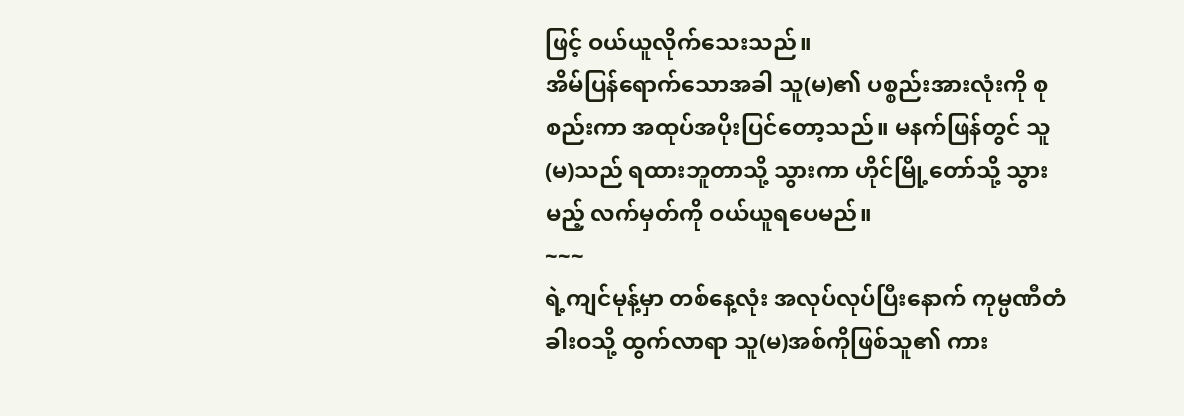ဖြင့် ဝယ်ယူလိုက်သေးသည်။
အိမ်ပြန်ရောက်သောအခါ သူ(မ)၏ ပစ္စည်းအားလုံးကို စုစည်းကာ အထုပ်အပိုးပြင်တော့သည်။ မနက်ဖြန်တွင် သူ(မ)သည် ရထားဘူတာသို့ သွားကာ ဟိုင်မြို့တော်သို့ သွားမည့် လက်မှတ်ကို ဝယ်ယူရပေမည်။
~~~
ရဲ့ကျင်မုန့်မှာ တစ်နေ့လုံး အလုပ်လုပ်ပြီးနောက် ကုမ္ပဏီတံခါးဝသို့ ထွက်လာရာ သူ(မ)အစ်ကိုဖြစ်သူ၏ ကား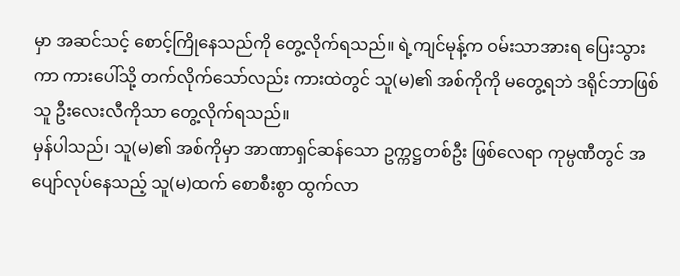မှာ အဆင်သင့် စောင့်ကြိုနေသည်ကို တွေ့လိုက်ရသည်။ ရဲ့ကျင်မုန့်က ဝမ်းသာအားရ ပြေးသွားကာ ကားပေါ်သို့ တက်လိုက်သော်လည်း ကားထဲတွင် သူ(မ)၏ အစ်ကိုကို မတွေ့ရဘဲ ဒရိုင်ဘာဖြစ်သူ ဦးလေးလီကိုသာ တွေ့လိုက်ရသည်။
မှန်ပါသည်၊ သူ(မ)၏ အစ်ကိုမှာ အာဏာရှင်ဆန်သော ဥက္ကဋ္ဌတစ်ဦး ဖြစ်လေရာ ကုမ္ပဏီတွင် အပျော်လုပ်နေသည့် သူ(မ)ထက် စောစီးစွာ ထွက်လာ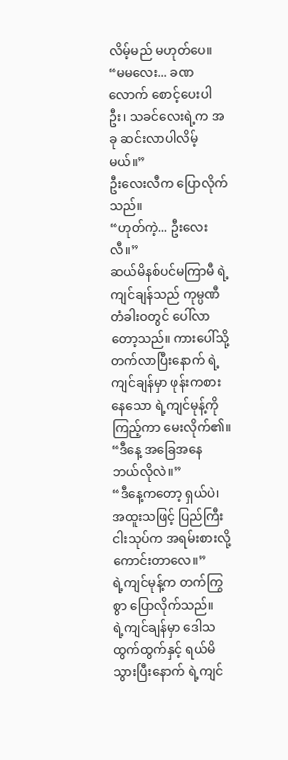လိမ့်မည် မဟုတ်ပေ။
“မမလေး... ခဏလောက် စောင့်ပေးပါဦး၊ သခင်လေးရဲ့က အခု ဆင်းလာပါလိမ့်မယ်။”
ဦးလေးလီက ပြောလိုက်သည်။
“ဟုတ်ကဲ့... ဦးလေးလီ။”
ဆယ်မိနစ်ပင်မကြာမီ ရဲ့ကျင်ချန်သည် ကုမ္ပဏီတံခါးဝတွင် ပေါ်လာတော့သည်။ ကားပေါ်သို့ တက်လာပြီးနောက် ရဲ့ကျင်ချန်မှာ ဖုန်းကစားနေသော ရဲ့ကျင်မုန့်ကို ကြည့်ကာ မေးလိုက်၏။
“ဒီနေ့ အခြေအနေ ဘယ်လိုလဲ။”
“ဒီနေ့ကတော့ ရှယ်ပဲ၊ အထူးသဖြင့် ပြည်ကြီးငါးသုပ်က အရမ်းစားလို့ ကောင်းတာလေ။”
ရဲ့ကျင်မုန့်က တက်ကြွစွာ ပြောလိုက်သည်။
ရဲ့ကျင်ချန်မှာ ဒေါသထွက်ထွက်နှင့် ရယ်မိသွားပြီးနောက် ရဲ့ကျင်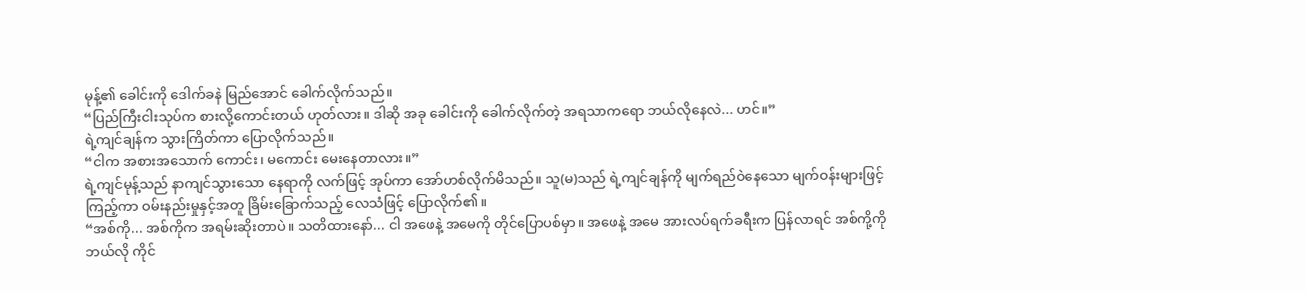မုန့်၏ ခေါင်းကို ဒေါက်ခနဲ မြည်အောင် ခေါက်လိုက်သည်။
“ပြည်ကြီးငါးသုပ်က စားလို့ကောင်းတယ် ဟုတ်လား။ ဒါဆို အခု ခေါင်းကို ခေါက်လိုက်တဲ့ အရသာကရော ဘယ်လိုနေလဲ... ဟင်။”
ရဲ့ကျင်ချန်က သွားကြိတ်ကာ ပြောလိုက်သည်။
“ငါက အစားအသောက် ကောင်း၊ မကောင်း မေးနေတာလား။”
ရဲ့ကျင်မုန့်သည် နာကျင်သွားသော နေရာကို လက်ဖြင့် အုပ်ကာ အော်ဟစ်လိုက်မိသည်။ သူ(မ)သည် ရဲ့ကျင်ချန်ကို မျက်ရည်ဝဲနေသော မျက်ဝန်းများဖြင့် ကြည့်ကာ ဝမ်းနည်းမှုနှင့်အတူ ခြိမ်းခြောက်သည့် လေသံဖြင့် ပြောလိုက်၏။
“အစ်ကို... အစ်ကိုက အရမ်းဆိုးတာပဲ။ သတိထားနော်... ငါ အဖေနဲ့ အမေကို တိုင်ပြောပစ်မှာ။ အဖေနဲ့ အမေ အားလပ်ရက်ခရီးက ပြန်လာရင် အစ်ကို့ကို ဘယ်လို ကိုင်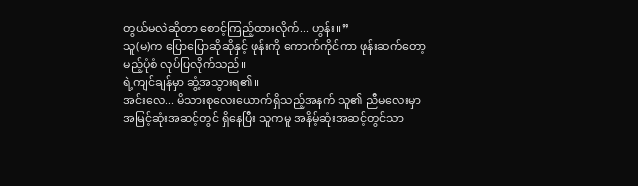တွယ်မလဲဆိုတာ စောင့်ကြည့်ထားလိုက်... ဟွန်း။”
သူ(မ)က ပြောပြောဆိုဆိုနှင့် ဖုန်းကို ကောက်ကိုင်ကာ ဖုန်းဆက်တော့မည့်ပုံစံ လုပ်ပြလိုက်သည်။
ရဲ့ကျင်ချန်မှာ ဆွံ့အသွားရ၏။
အင်းလေ... မိသားစုလေးယောက်ရှိသည့်အနက် သူ၏ ညီမလေးမှာ အမြင့်ဆုံးအဆင့်တွင် ရှိနေပြီး သူကမူ အနိမ့်ဆုံးအဆင့်တွင်သာ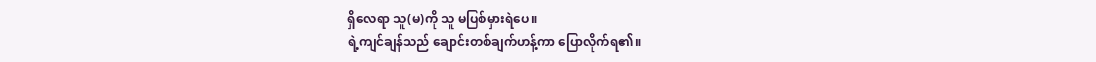ရှိလေရာ သူ(မ)ကို သူ မပြစ်မှားရဲပေ။
ရဲ့ကျင်ချန်သည် ချောင်းတစ်ချက်ဟန့်ကာ ပြောလိုက်ရ၏။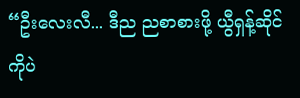“ဦးလေးလီ... ဒီည ညစာစားဖို့ ယွီရှန့်ဆိုင်ကိုပဲ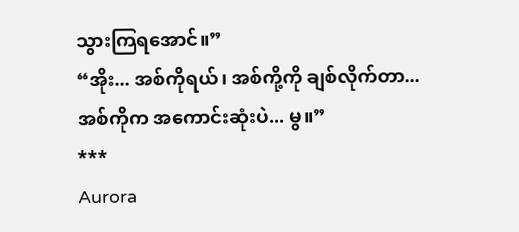သွားကြရအောင်။”
“အိုး... အစ်ကိုရယ်၊ အစ်ကို့ကို ချစ်လိုက်တာ... အစ်ကိုက အကောင်းဆုံးပဲ... မွ။”
***
Aurora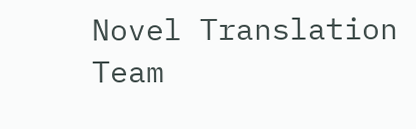Novel Translation Team